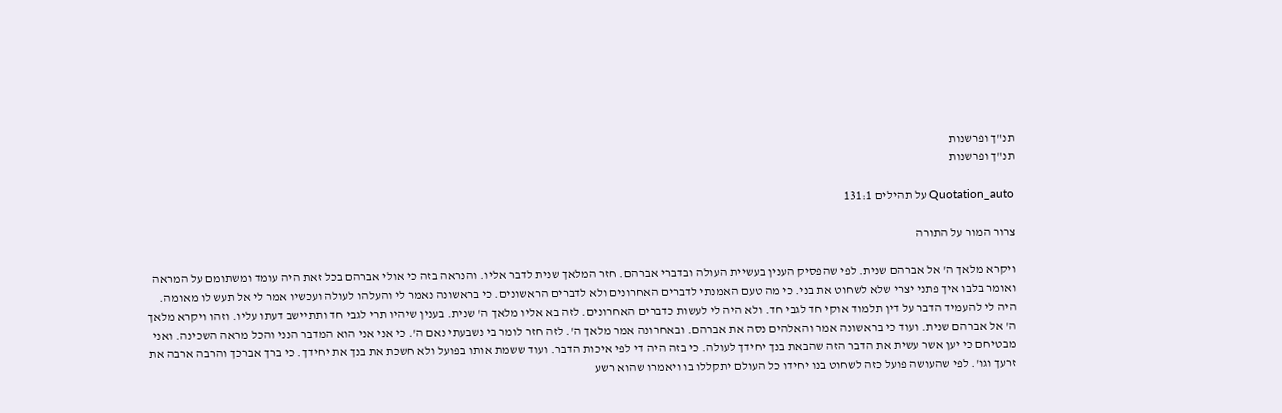תנ"ך ופרשנות
תנ"ך ופרשנות

Quotation_auto על תהילים 131:1

צרור המור על התורה

ויקרא מלאך ה' אל אברהם שנית. לפי שהפסיק הענין בעשיית העולה ובדברי אברהם. חזר המלאך שנית לדבר אליו. והנראה בזה כי אולי אברהם בכל זאת היה עומד ומשתומם על המראה ואומר בלבו איך פתני יצרי שלא לשחוט את בני. כי מה טעם האמנתי לדברים האחרונים ולא לדברים הראשונים. כי בראשונה נאמר לי והעלהו לעולה ועכשיו אמר לי אל תעש לו מאומה. היה לי להעמיד הדבר על דין תלמוד אוקי חד לגבי חד. ולא היה לי לעשות כדברים האחרונים. לזה בא אליו מלאך ה' שנית. בענין שיהיו תרי לגבי חד ותתיישב דעתו עליו. וזהו ויקרא מלאך ה' אל אברהם שנית. ועוד כי בראשונה אמר והאלהים נסה את אברהם. ובאחרונה אמר מלאך ה'. לזה חזר לומר בי נשבעתי נאם ה'. כי אני אני הוא המדבר הנני והכל מראה השכינה. ואני מבטיחם כי יען אשר עשית את הדבר הזה שהבאת בנך יחידך לעולה. כי בזה היה די לפי איכות הדבר. ועוד ששמת אותו בפועל ולא חשכת את בנך את יחידך. כי ברך אברכך והרבה ארבה את זרעך וגו'. לפי שהעושה פועל כזה לשחוט בנו יחידו כל העולם יתקללו בו ויאמרו שהוא רשע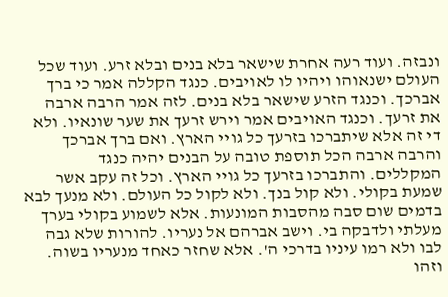ונבזה. ועוד רעה אחרת שישאר בלא בנים ובלא זרע. ועוד שכל העולם ישנאוהו ויהיו לו לאויבים. כנגד הקללה אמר כי ברך אברכך. וכנגד הזרע שישאר בלא בנים. לזה אמר הרבה ארבה את זרעך. וכנגד האויבים אמר וירש זרעך את שער שונאיו. ולא די זה אלא שיתברכו בזרעך כל גויי הארץ. ואם ברך אברכך והרבה ארבה הכל תוספת טובה על הבנים יהיה כנגד המקללים. והתברכו בזרעך כל גויי הארץ. וכל זה עקב אשר שמעת בקולי. ולא קול בנך. ולא לקול כל העולם. ולא מנעך לבא בדמים שום סבה מהסבות המונעות. אלא לשמוע בקולי בערך מעלתי ולדבקה בי. וישב אברהם אל נעריו. להורות שלא גבה לבו ולא רמו עיניו בדרכי ה'. אלא שחזר כאחד מנעריו בשוה. וזהו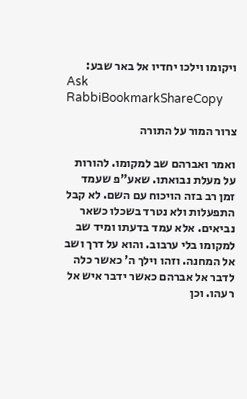ויקומו וילכו יחדיו אל באר שבע:
Ask RabbiBookmarkShareCopy

צרור המור על התורה

ואמר ואברהם שב למקומו. להורות על מעלת נבואתו. שאע"פ שעמד זמן רב בזה הויכוח עם השם. לא קבל התפעלות ולא נטרד בשכלו כשאר נביאים. אלא עמד בדעתו ומיד שב למקומו בלי ערבוב. והוא על דרך ושב אל המחנה. וזהו וילך ה' כאשר כלה לדבר אל אברהם כאשר ידבר איש אל רעהו. וכן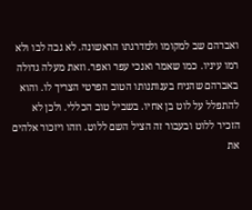ואברהם שב למקומו ולמדרגתו הראשונה. לא גבה לבו ולא רמו עיניו. כמו שאמר ואנכי עפר ואפר. וזאת מעלה גדולה באברהם שהניח בענותנותו הטוב הפרטי הצריך לו. והוא להתפלל על לוט בן אחיו. בשביל טוב הכללי. ולכן לא הזכיר ללוט ובעבור זה הציל השם ללוט. וזהו ויזכור אלהים את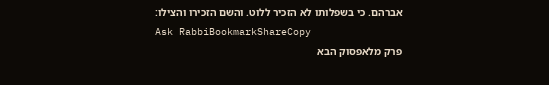אברהם. כי בשפלותו לא הזכיר ללוט. והשם הזכירו והצילו:
Ask RabbiBookmarkShareCopy
פרק מלאפסוק הבא